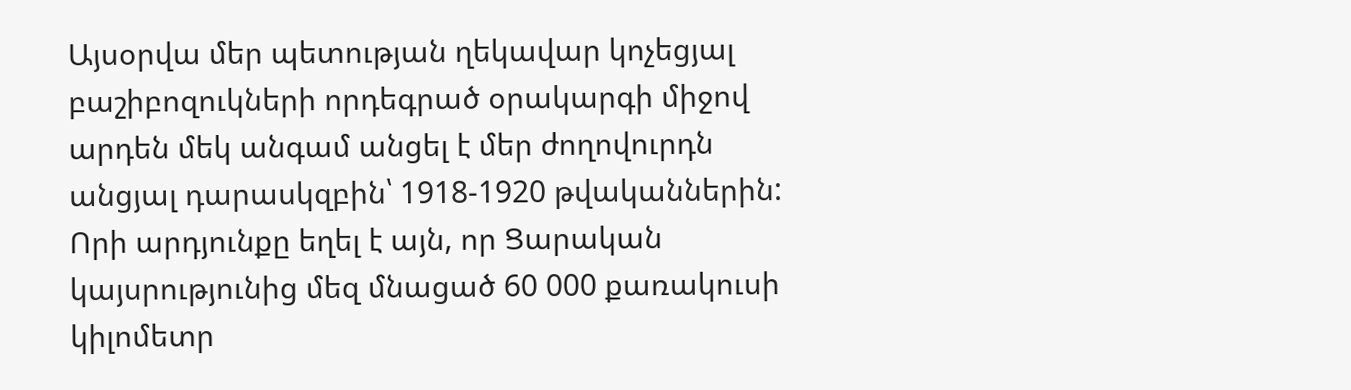Այսօրվա մեր պետության ղեկավար կոչեցյալ բաշիբոզուկների որդեգրած օրակարգի միջով արդեն մեկ անգամ անցել է մեր ժողովուրդն անցյալ դարասկզբին՝ 1918-1920 թվականներին: Որի արդյունքը եղել է այն, որ Ցարական կայսրությունից մեզ մնացած 60 000 քառակուսի կիլոմետր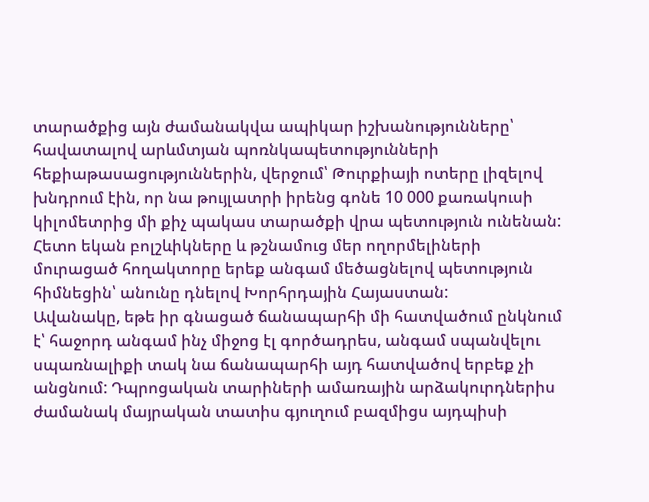տարածքից այն ժամանակվա ապիկար իշխանությունները՝ հավատալով արևմտյան պոռնկապետությունների հեքիաթասացություններին, վերջում՝ Թուրքիայի ոտերը լիզելով խնդրում էին, որ նա թույլատրի իրենց գոնե 10 000 քառակուսի կիլոմետրից մի քիչ պակաս տարածքի վրա պետություն ունենան:
Հետո եկան բոլշևիկները և թշնամուց մեր ողորմելիների մուրացած հողակտորը երեք անգամ մեծացնելով պետություն հիմնեցին՝ անունը դնելով Խորհրդային Հայաստան:
Ավանակը, եթե իր գնացած ճանապարհի մի հատվածում ընկնում է՝ հաջորդ անգամ ինչ միջոց էլ գործադրես, անգամ սպանվելու սպառնալիքի տակ նա ճանապարհի այդ հատվածով երբեք չի անցնում: Դպրոցական տարիների ամառային արձակուրդներիս ժամանակ մայրական տատիս գյուղում բազմիցս այդպիսի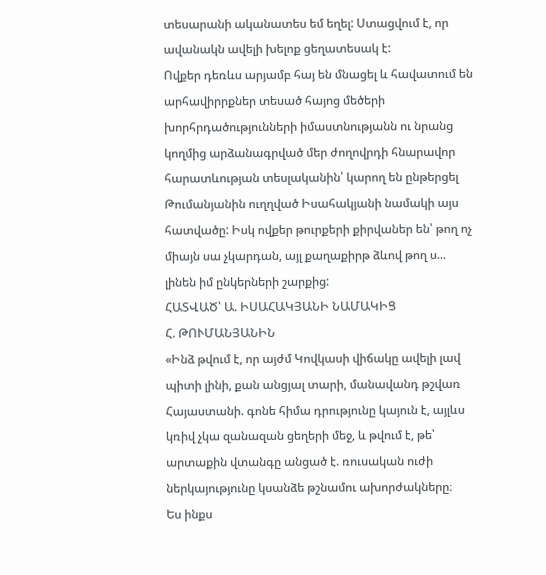տեսարանի ականատես եմ եղել: Ստացվում է, որ ավանակն ավելի խելոք ցեղատեսակ է:
Ովքեր դեռևս արյամբ հայ են մնացել և հավատում են արհավիրրքներ տեսած հայոց մեծերի խորհրդածությունների իմաստնությանն ու նրանց կողմից արձանագրված մեր ժողովրդի հնարավոր հարատևության տեսլականին՝ կարող են ընթերցել Թումանյանին ուղղված Իսահակյանի նամակի այս հատվածը: Իսկ ովքեր թուրքերի քիրվաներ են՝ թող ոչ միայն սա չկարդան, այլ քաղաքիրթ ձևով թող ս... լինեն իմ ընկերների շարքից:
ՀԱՏՎԱԾ՝ Ա. ԻՍԱՀԱԿՅԱՆԻ ՆԱՄԱԿԻՑ
Հ. ԹՈՒՄԱՆՅԱՆԻՆ
«Ինձ թվում է, որ այժմ Կովկասի վիճակը ավելի լավ պիտի լինի, քան անցյալ տարի, մանավանդ թշվառ Հայաստանի. գոնե հիմա դրությունը կայուն է, այլևս կռիվ չկա զանազան ցեղերի մեջ, և թվում է, թե՝ արտաքին վտանգը անցած է. ռուսական ուժի ներկայությունը կսանձե թշնամու ախորժակները։
Ես ինքս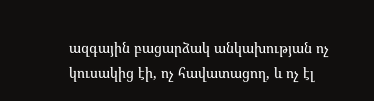ազգային բացարձակ անկախության ոչ կուսակից էի, ոչ հավատացող, և ոչ էլ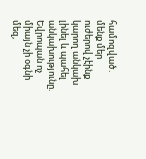համոզված․ մենք մեր ուժերով չէինք կարող անկախ լինել և պահել անկախությունը. Եվրոպան ոչ միայն չի օգնի մեզ,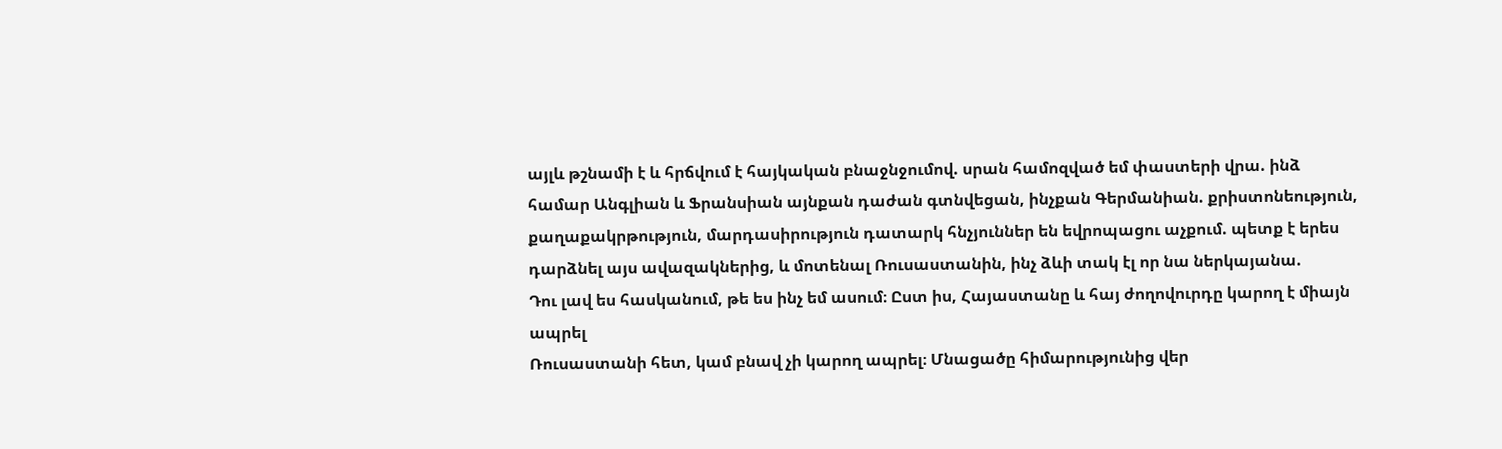այլև թշնամի է և հրճվում է հայկական բնաջնջումով. սրան համոզված եմ փաստերի վրա. ինձ համար Անգլիան և Ֆրանսիան այնքան դաժան գտնվեցան, ինչքան Գերմանիան. քրիստոնեություն, քաղաքակրթություն, մարդասիրություն դատարկ հնչյուններ են եվրոպացու աչքում. պետք է երես դարձնել այս ավազակներից, և մոտենալ Ռուսաստանին, ինչ ձևի տակ էլ որ նա ներկայանա.
Դու լավ ես հասկանում, թե ես ինչ եմ ասում։ Ըստ իս, Հայաստանը և հայ ժողովուրդը կարող է միայն ապրել
Ռուսաստանի հետ, կամ բնավ չի կարող ապրել։ Մնացածը հիմարությունից վեր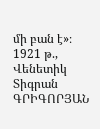մի բան է»։
1921 թ., Վենետիկ
Տիգրան ԳՐԻԳՈՐՅԱՆ